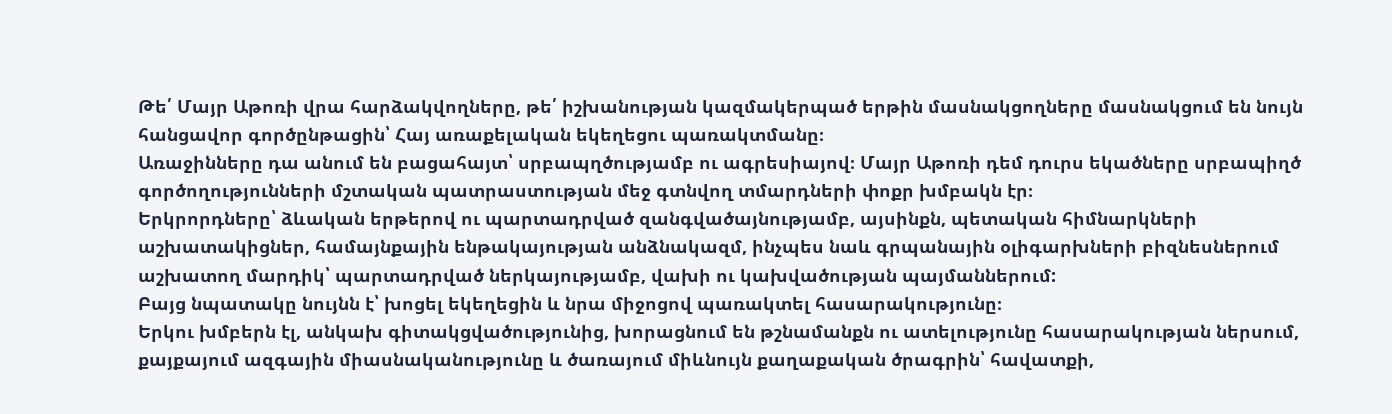Թե՛ Մայր Աթոռի վրա հարձակվողները, թե՛ իշխանության կազմակերպած երթին մասնակցողները մասնակցում են նույն հանցավոր գործընթացին՝ Հայ առաքելական եկեղեցու պառակտմանը։
Առաջինները դա անում են բացահայտ՝ սրբապղծությամբ ու ագրեսիայով։ Մայր Աթոռի դեմ դուրս եկածները սրբապիղծ գործողությունների մշտական պատրաստության մեջ գտնվող տմարդների փոքր խմբակն էր։
Երկրորդները՝ ձևական երթերով ու պարտադրված զանգվածայնությամբ, այսինքն, պետական հիմնարկների աշխատակիցներ, համայնքային ենթակայության անձնակազմ, ինչպես նաև գրպանային օլիգարխների բիզնեսներում աշխատող մարդիկ՝ պարտադրված ներկայությամբ, վախի ու կախվածության պայմաններում:
Բայց նպատակը նույնն է՝ խոցել եկեղեցին և նրա միջոցով պառակտել հասարակությունը։
Երկու խմբերն էլ, անկախ գիտակցվածությունից, խորացնում են թշնամանքն ու ատելությունը հասարակության ներսում, քայքայում ազգային միասնականությունը և ծառայում միևնույն քաղաքական ծրագրին՝ հավատքի,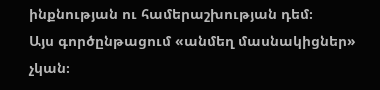ինքնության ու համերաշխության դեմ։
Այս գործընթացում «անմեղ մասնակիցներ» չկան։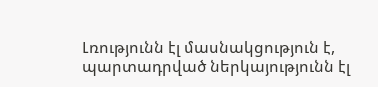Լռությունն էլ մասնակցություն է, պարտադրված ներկայությունն էլ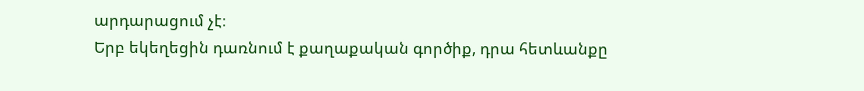արդարացում չէ։
Երբ եկեղեցին դառնում է քաղաքական գործիք, դրա հետևանքը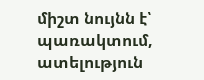միշտ նույնն է՝ պառակտում, ատելություն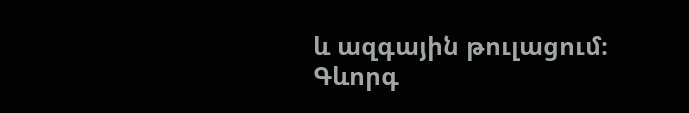և ազգային թուլացում։
Գևորգ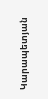Կարապետյան